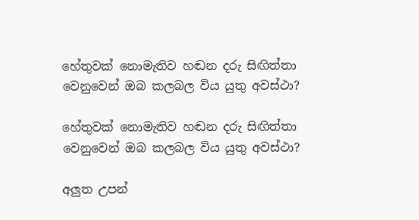හේතුවක් නොමැතිව හඬන දරු සිඟිත්තා වෙනුවෙන් ඔබ කලබල විය යුතු අවස්ථා?

හේතුවක් නොමැතිව හඬන දරු සිඟිත්තා වෙනුවෙන් ඔබ කලබල විය යුතු අවස්ථා?

අලුත උපන්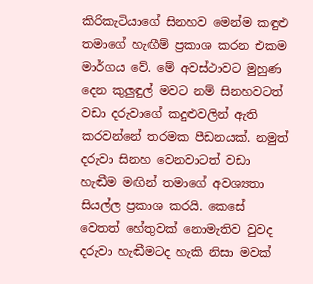කිරිකැටියාගේ සිනහව මෙන්ම කඳුළු තමාගේ හැඟීම් ප්‍රකාශ කරන එකම මාර්ගය වේ. මේ අවස්ථාවට මුහුණ දෙන කුලුඳුල් මවට නම් සිනහවටත් වඩා දරුවාගේ කදුළුවලින් ඇති කරවන්නේ තරමක පීඩනයක්. නමුත් දරුවා සිනහ වෙනවාටත් වඩා හැඬීම මඟින් තමාගේ අවශ්‍යතා සියල්ල ප්‍රකාශ කරයි. කෙසේ වෙතත් හේතුවක් නොමැතිව වුවද දරුවා හැඬීමටද හැකි නිසා මවක්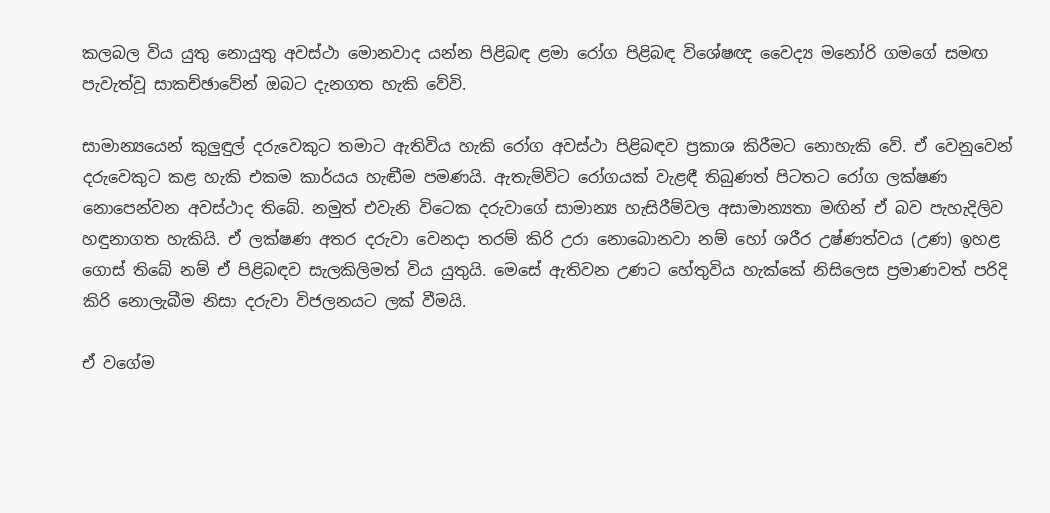කලබල විය යුතු නොයුතු අවස්ථා මොනවාද යන්න පිළිබඳ ළමා රෝග පිළිබඳ විශේෂඥ වෛද්‍ය මනෝරි ගමගේ සමඟ පැවැත්වූ සාකච්ඡාවේන් ඔබට දැනගත හැකි වේවි.

සාමාන්‍යයෙන් කුලුඳුල් දරුවෙකුට තමාට ඇතිවිය හැකි රෝග අවස්ථා පිළිබඳව ප්‍රකාශ කිරීමට නොහැකි වේ. ඒ වෙනුවෙන් දරුවෙකුට කළ හැකි එකම කාර්යය හැඬීම පමණයි. ඇතැම්විට රෝගයක් වැළඳී තිබුණත් පිටතට රෝග ලක්ෂණ නොපෙන්වන අවස්ථාද තිබේ. නමුත් එවැනි විටෙක දරුවාගේ සාමාන්‍ය හැසිරීම්වල අසාමාන්‍යතා මඟින් ඒ බව පැහැදිලිව හඳුනාගත හැකියි. ඒ ලක්ෂණ අතර දරුවා වෙනදා තරම් කිරි උරා නොබොනවා නම් හෝ ශරීර උෂ්ණත්වය (උණ) ඉහළ ගොස් තිබේ නම් ඒ පිළිබඳව සැලකිලිමත් විය යුතුයි. මෙසේ ඇතිවන උණට හේතුවිය හැක්කේ නිසිලෙස ප්‍රමාණවත් පරිදි කිරි නොලැබීම නිසා දරුවා විජලනයට ලක් වීමයි.

ඒ වගේම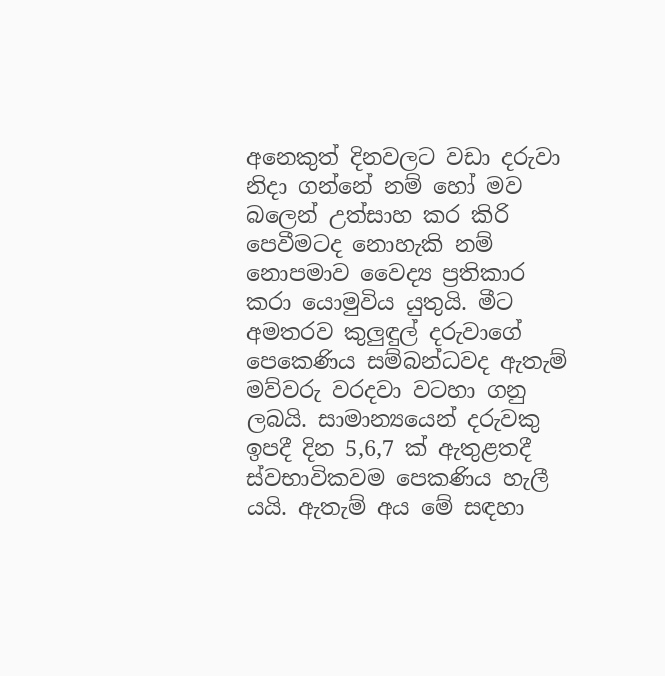අනෙකුත් දිනවලට වඩා දරුවා නිදා ගන්නේ නම් හෝ මව බලෙන් උත්සාහ කර කිරි පෙවීමටද නොහැකි නම් නොපමාව වෛද්‍ය ප්‍රතිකාර කරා යොමුවිය යුතුයි. මීට අමතරව කුලුඳුල් දරුවාගේ පෙකෙණිය සම්බන්ධවද ඇතැම් මව්වරු වරදවා වටහා ගනු ලබයි. සාමාන්‍යයෙන් දරුවකු ඉපදී දින 5,6,7 ක් ඇතුළතදී ස්වභාවිකවම පෙකණිය හැලී යයි. ඇතැම් අය මේ සඳහා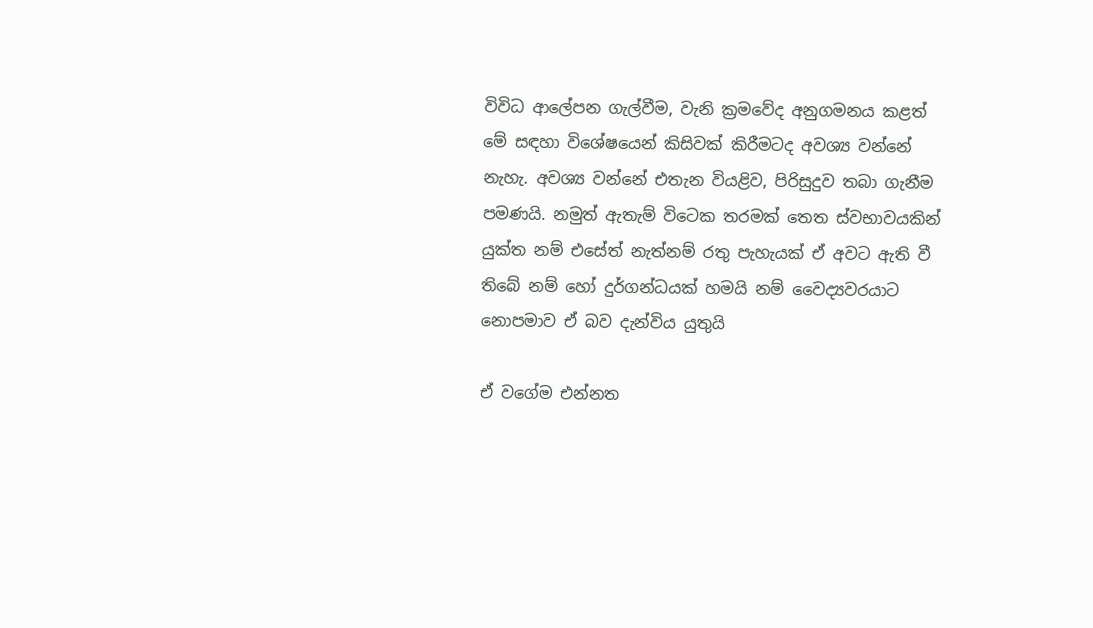විවිධ ආලේපන ගැල්වීම, වැනි ක්‍රමවේද අනුගමනය කළත් මේ සඳහා විශේෂයෙන් කිසිවක් කිරීමටද අවශ්‍ය වන්නේ නැහැ. අවශ්‍ය වන්නේ එතැන වියළිව, පිරිසුදුව තබා ගැනීම පමණයි. නමුත් ඇතැම් විටෙක තරමක් තෙත ස්වභාවයකින් යුක්ත නම් එසේත් නැත්නම් රතු පැහැයක් ඒ අවට ඇති වී තිබේ නම් හෝ දුර්ගන්ධයක් හමයි නම් වෛද්‍යවරයාට නොපමාව ඒ බව දැන්විය යුතුයි

ඒ වගේම එන්නත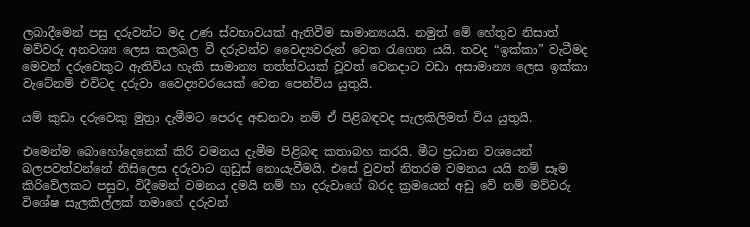ලබාදීමෙන් පසු දරුවන්ට මද උණ ස්වභාවයක් ඇතිවීම සාමාන්‍යයයි. නමුත් මේ හේතුව නිසාත් මව්වරු අනවශ්‍ය ලෙස කලබල වී දරුවන්ව වෛද්‍යවරුන් වෙත රැගෙන යයි. තවද “ඉක්කා” වැටීමද මෙවන් දරුවෙකුට ඇතිවිය හැකි සාමාන්‍ය තත්ත්වයක් වූවත් වෙනදාට වඩා අසාමාන්‍ය ලෙස ඉක්කා වැටේනම් එවිටද දරුවා වෛද්‍යවරයෙක් වෙත පෙන්විය යුතුයි.

යම් කුඩා දරුවෙකු මුත්‍රා දැමීමට පෙරද අඬනවා නම් ඒ පිළිබඳවද සැලකිලිමත් විය යුතුයි.

එමෙන්ම බොහෝදෙනෙක් කිරි වමනය දැමීම පිළිබඳ කතාබහ කරයි. මීට ප්‍රධාන වශයෙන් බලපවත්වන්නේ නිසිලෙස දරුවාට ගුඩුස් නොයැවීමයි. එසේ වුවත් නිතරම වමනය යයි නම් සෑම කිරිවේලකට පසුව, විදීමෙන් වමනය දමයි නම් හා දරුවාගේ බරද ක්‍රමයෙන් අඩු වේ නම් මව්වරු විශේෂ සැලකිල්ලක් තමාගේ දරුවන්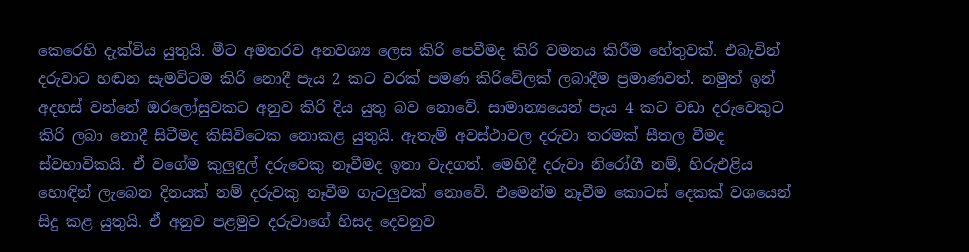කෙරෙහි දැක්විය යුතුයි. මීට අමතරව අනවශ්‍ය ලෙස කිරි පෙවීමද කිරි වමනය කිරීම හේතුවක්. එබැවින් දරුවාට හඬන සැමවිටම කිරි නොදී පැය 2 කට වරක් පමණ කිරිවේලක් ලබාදීම ප්‍රමාණවත්. නමුත් ඉන් අදහස් වන්නේ ඔරලෝසුවකට අනුව කිරි දිය යුතු බව නොවේ. සාමාන්‍යයෙන් පැය 4 කට වඩා දරුවෙකුට කිරි ලබා නොදී සිටීමද කිසිවිටෙක නොකළ යුතුයි. ඇතැම් අවස්ථාවල දරුවා තරමක් සීතල වීමද ස්වභාවිකයි. ඒ වගේම කුලුඳුල් දරුවෙකු නෑවීමද ඉතා වැදගත්. මෙහිදී දරුවා නිරෝගී නම්, හිරුඑළිය හොඳින් ලැබෙන දිනයක් නම් දරුවකු නෑවීම ගැටලුවක් නොවේ. එමෙන්ම නෑවීම කොටස් දෙකක් වශයෙන් සිදු කළ යුතුයි. ඒ අනුව පළමුව දරුවාගේ හිසද දෙවනුව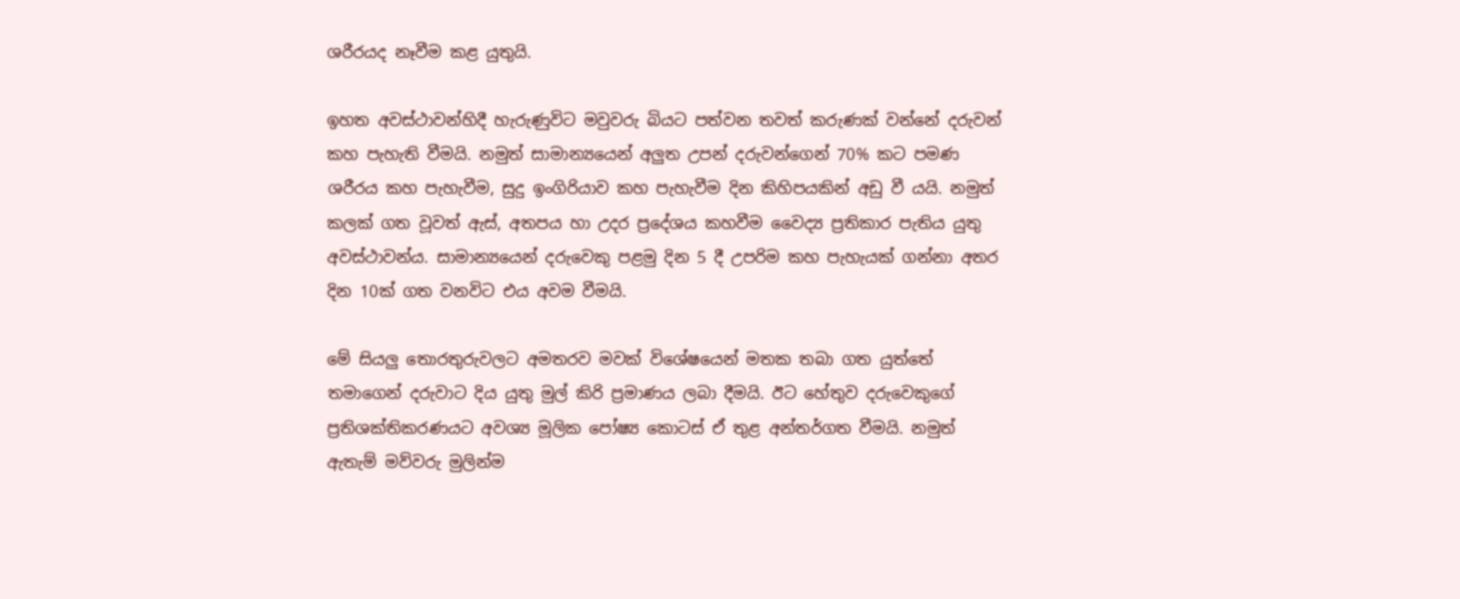ශරීරයද නෑවීම කළ යුතුයි.

ඉහත අවස්ථාවන්හිදී හැරුණුවිට මවුවරු බියට පත්වන තවත් කරුණක් වන්නේ දරුවන් කහ පැහැති වීමයි. නමුත් සාමාන්‍යයෙන් අලුත උපන් දරුවන්ගෙන් 70% කට පමණ ශරීරය කහ පැහැවීම, සුදු ඉංගිරියාව කහ පැහැවීම දින කිහිපයකින් අඩු වී යයි. නමුත් කලක් ගත වූවත් ඇස්, අතපය හා උදර ප්‍රදේශය කහවීම වෛද්‍ය ප්‍රතිකාර පැතිය යුතු අවස්ථාවන්ය. සාමාන්‍යයෙන් දරුවෙකු පළමු දින 5 දී උපරිම කහ පැහැයක් ගන්නා අතර දින 10ක් ගත වනවිට එය අවම වීමයි.

මේ සියලු තොරතුරුවලට අමතරව මවක් විශේෂයෙන් මතක තබා ගත යුත්තේ තමාගෙන් දරුවාට දිය යුතු මුල් කිරි ප්‍රමාණය ලබා දීමයි. ඊට හේතුව දරුවෙකුගේ ප්‍රතිශක්තිකරණයට අවශ්‍ය මූලික පෝෂ්‍ය කොටස් ඒ තුළ අන්තර්ගත වීමයි. නමුත් ඇතැම් මව්වරු මුලින්ම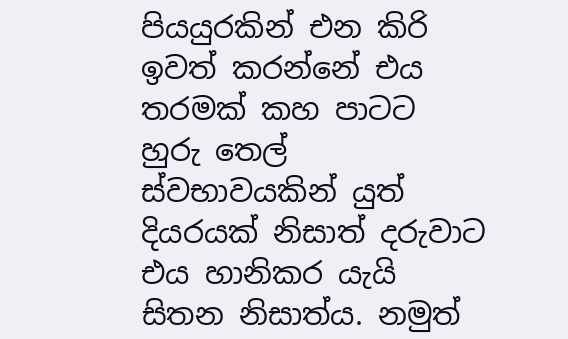පියයුරකින් එන කිරි ඉවත් කරන්නේ එය තරමක් කහ පාටට හුරු තෙල් ස්වභාවයකින් යුත් දියරයක් නිසාත් දරුවාට එය හානිකර යැයි සිතන නිසාත්ය. නමුත්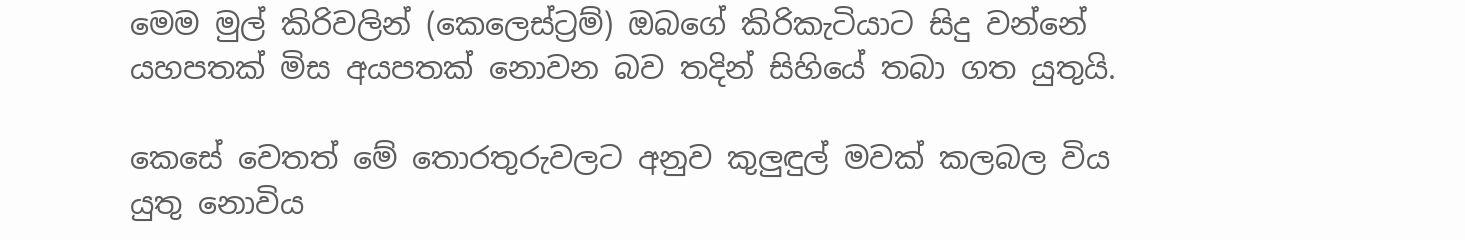මෙම මුල් කිරිවලින් (කෙලෙස්ට්‍රම්) ඔබගේ කිරිකැටියාට සිදු වන්නේ යහපතක් මිස අයපතක් නොවන බව තදින් සිහියේ තබා ගත යුතුයි.

කෙසේ වෙතත් මේ තොරතුරුවලට අනුව කුලුඳුල් මවක් කලබල විය යුතු නොවිය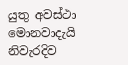යුතු අවස්ථා මොනවාදැයි නිවැරදිව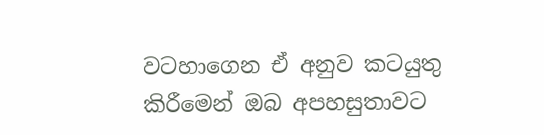වටහාගෙන ඒ අනුව කටයුතු කිරීමෙන් ඔබ අපහසුතාවට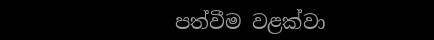පත්වීම වළක්වා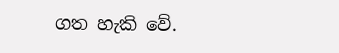ගත හැකි වේ.